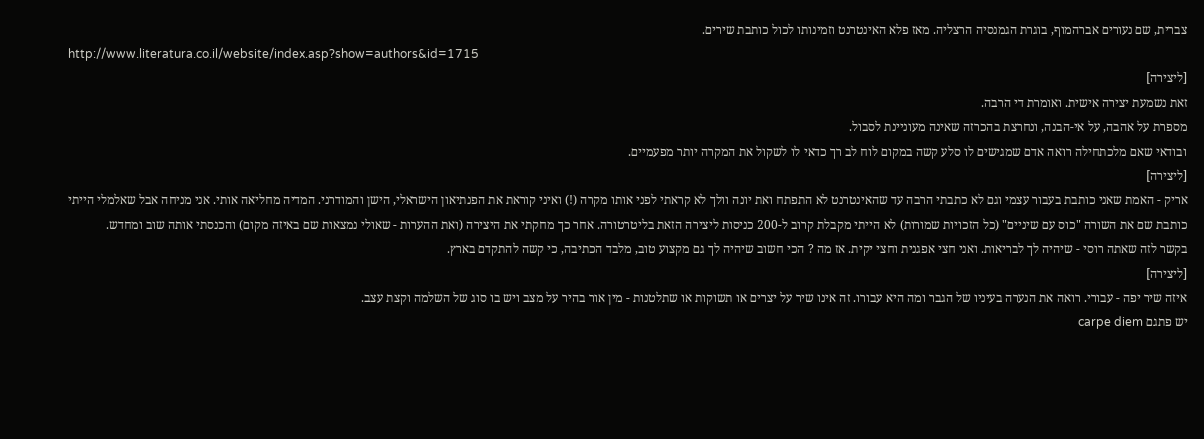צברית, שם נעורים אברהמוף, בוגרת הגמנסיה הרצליה. מאז פלא האינטרנט וזמינותו לכול כותבת שירים.
http://www.literatura.co.il/website/index.asp?show=authors&id=1715
[ליצירה]
זאת נשמעת יצירה אישית. ואומרת די הרבה.
מספרת על אהבה, על אי-הבנה, ונחרצת בהכרזה שאינה מעוניינת לסבול.
ובודאי שאם מלכתחילה רואה אדם שמגישים לו סלע קשה במקום לוח לב רך כדאי לו לשקול את המקרה יותר מפעמיים.
[ליצירה]
אריק - האמת שאני כותבת בעבור עצמי וגם לא כתבתי הרבה עד שהאינטרנט לא התפתח ואת יונה וולך לא קראתי לפני אותו מקרה (!) ואיני קוראת את הפנתיאון הישראלי, הישן והמודרני. המדיה מחליאה אותי. אני מניחה אבל שאלמלי הייתי כותבת שם את השורה "כוס עם שיניים" (כל הזכויות שמורות) לא הייתי מקבלת קרוב ל-200 כניסות ליצירה הזאת בליטרטורה. אחר כך מחקתי את היצירה (ואת ההערות - שאולי נמצאות שם באיזה מקום) והכנסתי אותה שוב ומחדש.
בקשר לזה שאתה רוסי - שיהיה לך לבריאות. ואני חצי אפגנית וחצי יקית. אז מה ? הכי חשוב שיהיה לך גם מקצוע טוב, מלבד הכתיבה, כי קשה להתקדם בארץ.
[ליצירה]
איזה שיר יפה - עבורי. רואה את הנערה בעיניו של הגבר ומה היא עבורו. זה אינו שיר על יצרים או תשוקות או שתלטנות - מין אור בהיר על מצב ויש בו סוג של השלמה וקצת עצב.
יש פתגם carpe diem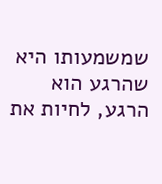שמשמעותו היא שהרגע הוא הרגע, לחיות את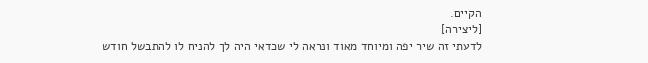הקיים.
[ליצירה]
לדעתי זה שיר יפה ומיוחד מאוד ונראה לי שכדאי היה לך להניח לו להתבשל חודש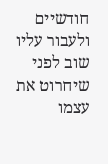חודשיים ולעבור עליו שוב לפני שיחרוט את עצמו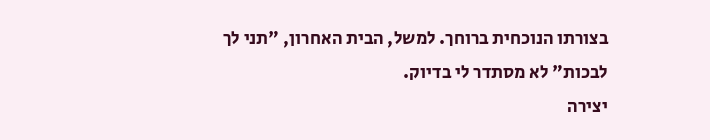בצורתו הנוכחית ברוחך. למשל, הבית האחרון, "תני לך לבכות" לא מסתדר לי בדיוק.
יצירה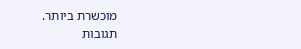מוכשרת ביותר.
תגובות